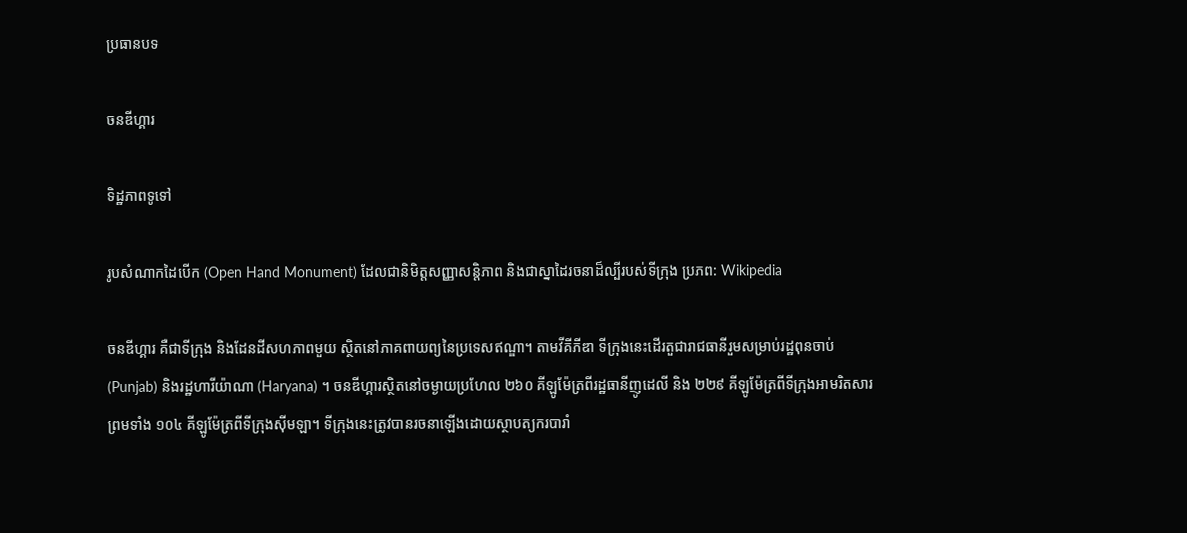ប្រធានបទ

ចនឌីហ្គារ

ទិដ្ឋភាពទូទៅ

រូបសំណាកដៃបើក (Open Hand Monument) ដែលជានិមិត្តសញ្ញាសន្តិភាព និងជាស្នាដៃរចនាដ៏ល្បីរបស់ទីក្រុង ប្រភព: Wikipedia

ចនឌីហ្គារ គឺជាទីក្រុង និងដែនដីសហភាពមួយ ស្ថិតនៅភាគពាយព្យនៃប្រទេសឥណ្ឌា។ តាមវីគីភីឌា ទីក្រុងនេះដើរតួជារាជធានីរួមសម្រាប់រដ្ឋពុនចាប់ (Punjab) និងរដ្ឋហារីយ៉ាណា (Haryana) ។ ចនឌីហ្គារស្ថិតនៅចម្ងាយប្រហែល ២៦០ គីឡូម៉ែត្រពីរដ្ឋធានីញូដេលី និង ២២៩ គីឡូម៉ែត្រពីទីក្រុងអាមរិតសារ ព្រមទាំង ១០៤ គីឡូម៉ែត្រពីទីក្រុងស៊ីមឡា។ ទីក្រុងនេះត្រូវបានរចនាឡើងដោយស្ថាបត្យករបារាំ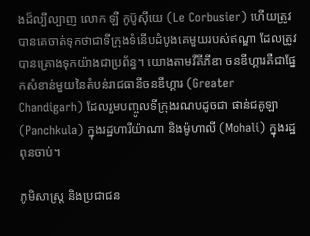ងដ៏ល្បីល្បាញ លោក ឡឺ កូប៊ូស៊ីយេ (Le Corbusier) ហើយត្រូវបានគេចាត់ទុកថាជាទីក្រុងទំនើបដំបូងគេមួយរបស់ឥណ្ឌា ដែលត្រូវបានគ្រោងទុកយ៉ាងជាប្រព័ន្ធ។ យោងតាមវីគីភីឌា ចនឌីហ្គារគឺជាផ្នែកសំខាន់មួយនៃតំបន់រាជធានីចនឌីហ្គារ (Greater Chandigarh) ដែលរួមបញ្ចូលទីក្រុងរណបដូចជា ផាន់ជគូឡា (Panchkula) ក្នុងរដ្ឋហារីយ៉ាណា និងម៉ូហាលី (Mohali) ក្នុងរដ្ឋពុនចាប់។

ភូមិសាស្ត្រ និងប្រជាជន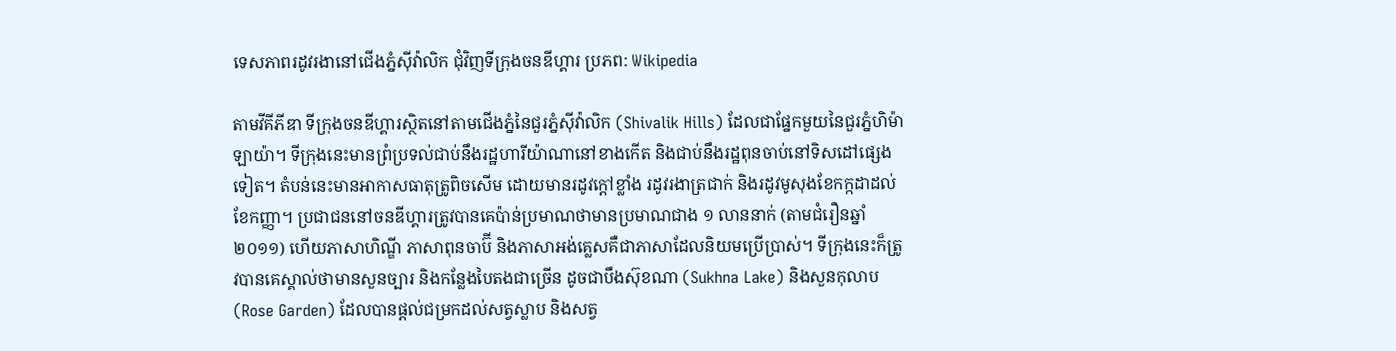ទេសភាពរដូវរងានៅជើងភ្នំស៊ីវ៉ាលិក ជុំវិញទីក្រុងចនឌីហ្គារ ប្រភព: Wikipedia

តាមវីគីភីឌា ទីក្រុងចនឌីហ្គារស្ថិតនៅតាមជើងភ្នំនៃជួរភ្នំស៊ីវ៉ាលិក (Shivalik Hills) ដែលជាផ្នែកមួយនៃជួរភ្នំហិម៉ាឡាយ៉ា។ ទីក្រុងនេះមានព្រំប្រទល់ជាប់នឹងរដ្ឋហារីយ៉ាណានៅខាងកើត និងជាប់នឹងរដ្ឋពុនចាប់នៅទិសដៅផ្សេងទៀត។ តំបន់នេះមានអាកាសធាតុត្រូពិចសើម ដោយមានរដូវក្តៅខ្លាំង រដូវរងាត្រជាក់ និងរដូវមូសុងខែកក្កដាដល់ខែកញ្ញា។ ប្រជាជននៅចនឌីហ្គារត្រូវបានគេប៉ាន់ប្រមាណថាមានប្រមាណជាង ១ លាននាក់ (តាមជំរឿនឆ្នាំ ២០១១) ហើយភាសាហិណ្ឌី ភាសាពុនចាប៊ី និងភាសាអង់គ្លេសគឺជាភាសាដែលនិយមប្រើប្រាស់។ ទីក្រុងនេះក៏ត្រូវបានគេស្គាល់ថាមានសួនច្បារ និងកន្លែងបៃតងជាច្រើន ដូចជាបឹងស៊ុខណា (Sukhna Lake) និងសួនកុលាប (Rose Garden) ដែលបានផ្តល់ជម្រកដល់សត្វស្លាប និងសត្វ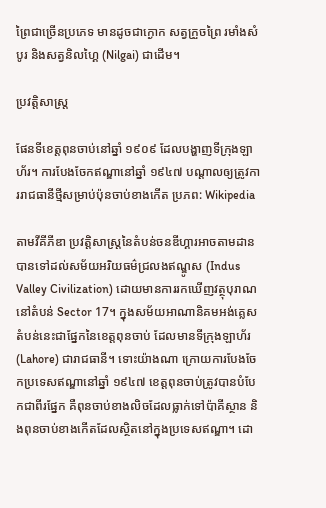ព្រៃជាច្រើនប្រភេទ មានដូចជាក្ងោក សត្វក្រួចព្រៃ រមាំងសំបូរ និងសត្វនិលហ្គៃ (Nilgai) ជាដើម។

ប្រវត្តិសាស្ត្រ

ផែនទីខេត្តពុនចាប់នៅឆ្នាំ ១៩០៩ ដែលបង្ហាញទីក្រុងឡាហ័រ។ ការបែងចែកឥណ្ឌានៅឆ្នាំ ១៩៤៧ បណ្តាលឲ្យត្រូវការរាជធានីថ្មីសម្រាប់ប៉ុនចាប់ខាងកើត ប្រភព: Wikipedia

តាមវីគីភីឌា ប្រវត្តិសាស្ត្រនៃតំបន់ចនឌីហ្គារអាចតាមដានបានទៅដល់សម័យអរិយធម៌ជ្រលងឥណ្ឌូស (Indus Valley Civilization) ដោយមានការរកឃើញវត្ថុបុរាណនៅតំបន់ Sector 17។ ក្នុងសម័យអាណានិគមអង់គ្លេស តំបន់នេះជាផ្នែកនៃខេត្តពុនចាប់ ដែលមានទីក្រុងឡាហ័រ (Lahore) ជារាជធានី។ ទោះយ៉ាងណា ក្រោយការបែងចែកប្រទេសឥណ្ឌានៅឆ្នាំ ១៩៤៧ ខេត្តពុនចាប់ត្រូវបានបំបែកជាពីរផ្នែក គឺពុនចាប់ខាងលិចដែលធ្លាក់ទៅប៉ាគីស្ថាន និងពុនចាប់ខាងកើតដែលស្ថិតនៅក្នុងប្រទេសឥណ្ឌា។ ដោ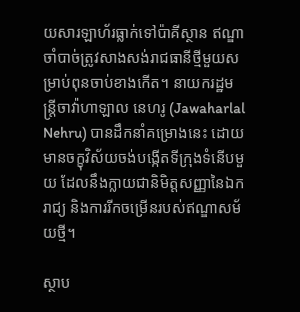យសារឡាហ័រធ្លាក់ទៅប៉ាគីស្ថាន ឥណ្ឌាចាំបាច់ត្រូវសាងសង់រាជធានីថ្មីមួយសម្រាប់ពុនចាប់ខាងកើត។ នាយករដ្ឋមន្ត្រីចាវ៉ាហាឡាល នេហរូ (Jawaharlal Nehru) បានដឹកនាំគម្រោងនេះ ដោយមានចក្ខុវិស័យចង់បង្កើតទីក្រុងទំនើបមួយ ដែលនឹងក្លាយជានិមិត្តសញ្ញានៃឯករាជ្យ និងការរីកចម្រើនរបស់ឥណ្ឌាសម័យថ្មី។

ស្ថាប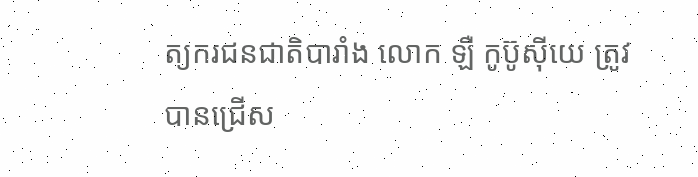ត្យករជនជាតិបារាំង លោក ឡឺ កូប៊ូស៊ីយេ ត្រូវបានជ្រើស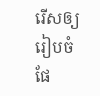រើសឲ្យរៀបចំផែ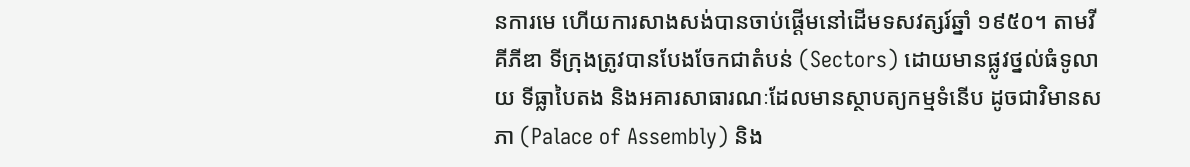នការមេ ហើយការសាងសង់បានចាប់ផ្តើមនៅដើមទសវត្សរ៍ឆ្នាំ ១៩៥០។ តាមវីគីភីឌា ទីក្រុងត្រូវបានបែងចែកជាតំបន់ (Sectors) ដោយមានផ្លូវថ្នល់ធំទូលាយ ទីធ្លាបៃតង និងអគារសាធារណៈដែលមានស្ថាបត្យកម្មទំនើប ដូចជាវិមានសភា (Palace of Assembly) និង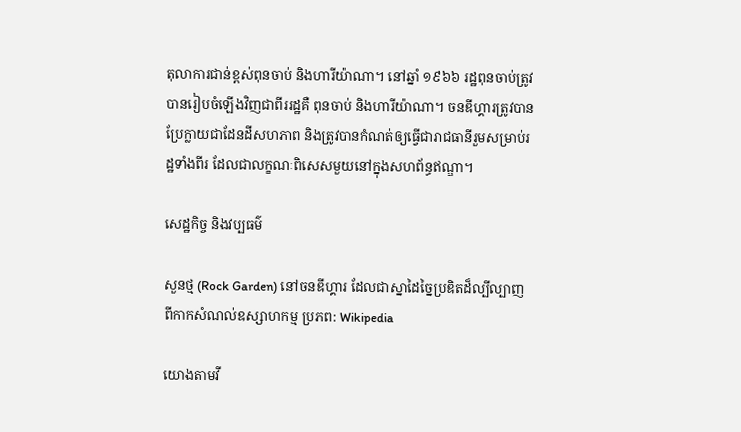តុលាការជាន់ខ្ពស់ពុនចាប់ និងហារីយ៉ាណា។ នៅឆ្នាំ ១៩៦៦ រដ្ឋពុនចាប់ត្រូវបានរៀបចំឡើងវិញជាពីររដ្ឋគឺ ពុនចាប់ និងហារីយ៉ាណា។ ចនឌីហ្គារត្រូវបានប្រែក្លាយជាដែនដីសហភាព និងត្រូវបានកំណត់ឲ្យធ្វើជារាជធានីរួមសម្រាប់រដ្ឋទាំងពីរ ដែលជាលក្ខណៈពិសេសមួយនៅក្នុងសហព័ន្ធឥណ្ឌា។

សេដ្ឋកិច្ច និងវប្បធម៌

សួនថ្ម (Rock Garden) នៅចនឌីហ្គារ ដែលជាស្នាដៃច្នៃប្រឌិតដ៏ល្បីល្បាញពីកាកសំណល់ឧស្សាហកម្ម ប្រភព: Wikipedia

យោងតាមវី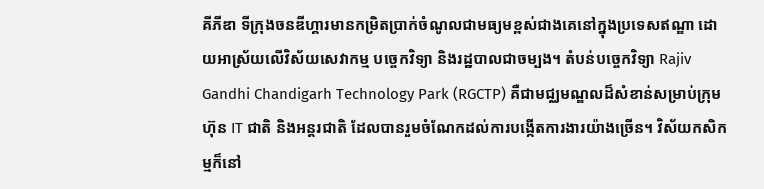គីភីឌា ទីក្រុងចនឌីហ្គារមានកម្រិតប្រាក់ចំណូលជាមធ្យមខ្ពស់ជាងគេនៅក្នុងប្រទេសឥណ្ឌា ដោយអាស្រ័យលើវិស័យសេវាកម្ម បច្ចេកវិទ្យា និងរដ្ឋបាលជាចម្បង។ តំបន់បច្ចេកវិទ្យា Rajiv Gandhi Chandigarh Technology Park (RGCTP) គឺជាមជ្ឈមណ្ឌលដ៏សំខាន់សម្រាប់ក្រុមហ៊ុន IT ជាតិ និងអន្តរជាតិ ដែលបានរួមចំណែកដល់ការបង្កើតការងារយ៉ាងច្រើន។ វិស័យកសិកម្មក៏នៅ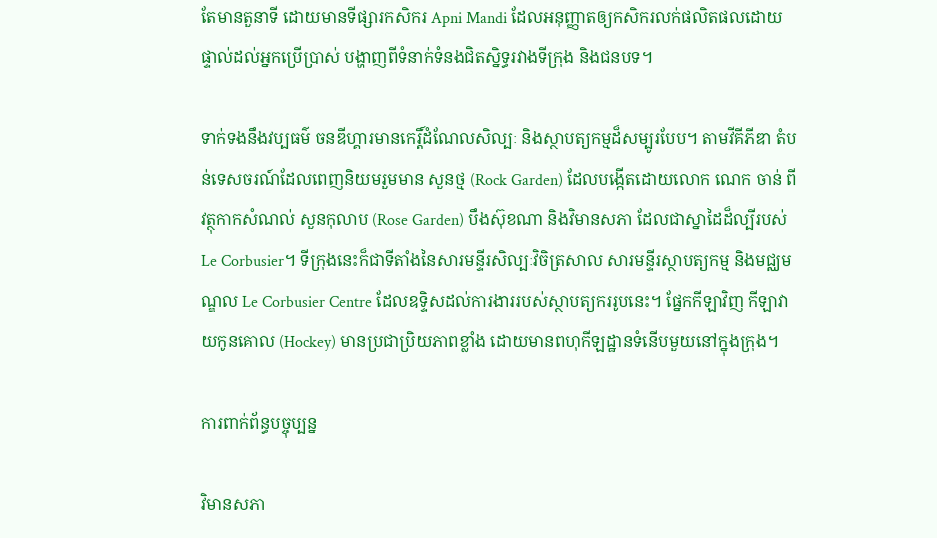តែមានតួនាទី ដោយមានទីផ្សារកសិករ Apni Mandi ដែលអនុញ្ញាតឲ្យកសិករលក់ផលិតផលដោយផ្ទាល់ដល់អ្នកប្រើប្រាស់ បង្ហាញពីទំនាក់ទំនងជិតស្និទ្ធរវាងទីក្រុង និងជនបទ។

ទាក់ទងនឹងវប្បធម៌ ចនឌីហ្គារមានកេរ្តិ៍ដំណែលសិល្បៈ និងស្ថាបត្យកម្មដ៏សម្បូរបែប។ តាមវីគីភីឌា តំបន់ទេសចរណ៍ដែលពេញនិយមរួមមាន សួនថ្ម (Rock Garden) ដែលបង្កើតដោយលោក ណេក ចាន់ ពីវត្ថុកាកសំណល់ សួនកុលាប (Rose Garden) បឹងស៊ុខណា និងវិមានសភា ដែលជាស្នាដៃដ៏ល្បីរបស់ Le Corbusier។ ទីក្រុងនេះក៏ជាទីតាំងនៃសារមន្ទីរសិល្បៈវិចិត្រសាល សារមន្ទីរស្ថាបត្យកម្ម និងមជ្ឈមណ្ឌល Le Corbusier Centre ដែលឧទ្ទិសដល់ការងាររបស់ស្ថាបត្យកររូបនេះ។ ផ្នែកកីឡាវិញ កីឡាវាយកូនគោល (Hockey) មានប្រជាប្រិយភាពខ្លាំង ដោយមានពហុកីឡដ្ឋានទំនើបមួយនៅក្នុងក្រុង។

ការពាក់ព័ន្ធបច្ចុប្បន្ន

វិមានសភា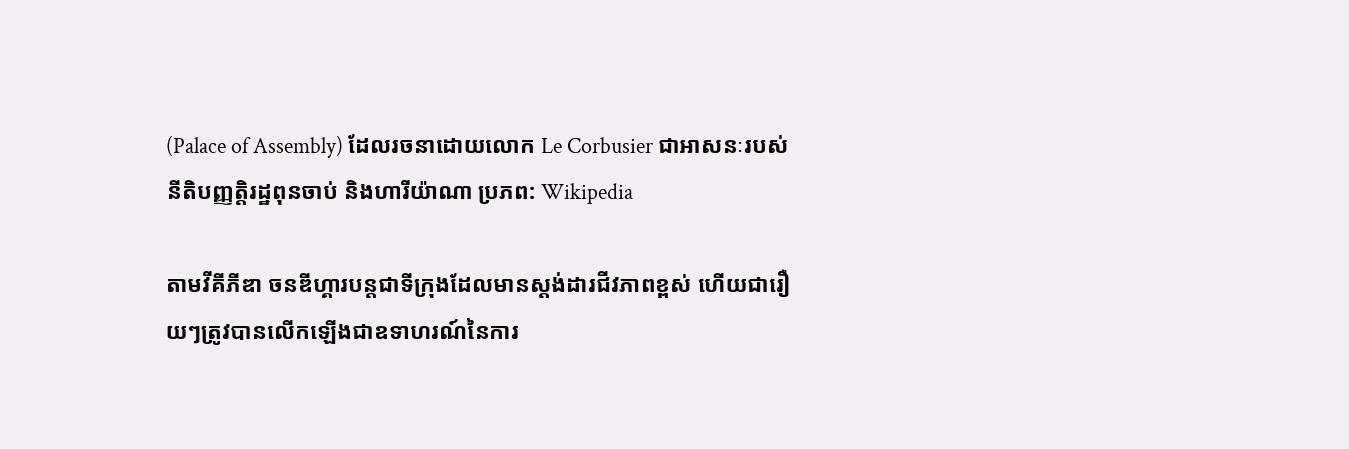(Palace of Assembly) ដែលរចនាដោយលោក Le Corbusier ជាអាសនៈរបស់នីតិបញ្ញត្តិរដ្ឋពុនចាប់ និងហារីយ៉ាណា ប្រភព: Wikipedia

តាមវីគីភីឌា ចនឌីហ្គារបន្តជាទីក្រុងដែលមានស្តង់ដារជីវភាពខ្ពស់ ហើយជារឿយៗត្រូវបានលើកឡើងជាឧទាហរណ៍នៃការ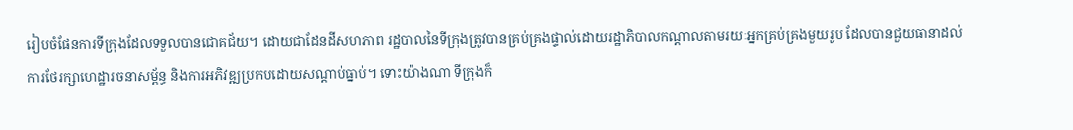រៀបចំផែនការទីក្រុងដែលទទួលបានជោគជ័យ។ ដោយជាដែនដីសហភាព រដ្ឋបាលនៃទីក្រុងត្រូវបានគ្រប់គ្រងផ្ទាល់ដោយរដ្ឋាភិបាលកណ្តាលតាមរយៈអ្នកគ្រប់គ្រងមួយរូប ដែលបានជួយធានាដល់ការថែរក្សាហេដ្ឋារចនាសម្ព័ន្ធ និងការអភិវឌ្ឍប្រកបដោយសណ្តាប់ធ្នាប់។ ទោះយ៉ាងណា ទីក្រុងក៏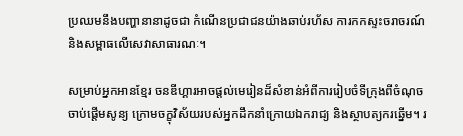ប្រឈមនឹងបញ្ហានានាដូចជា កំណើនប្រជាជនយ៉ាងឆាប់រហ័ស ការកកស្ទះចរាចរណ៍ និងសម្ពាធលើសេវាសាធារណៈ។

សម្រាប់អ្នកអានខ្មែរ ចនឌីហ្គារអាចផ្តល់មេរៀនដ៏សំខាន់អំពីការរៀបចំទីក្រុងពីចំណុចចាប់ផ្តើមសូន្យ ក្រោមចក្ខុវិស័យរបស់អ្នកដឹកនាំក្រោយឯករាជ្យ និងស្ថាបត្យករឆ្នើម។ រ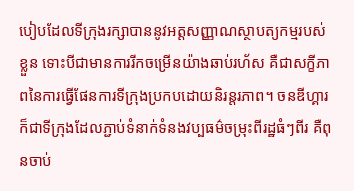បៀបដែលទីក្រុងរក្សាបាននូវអត្តសញ្ញាណស្ថាបត្យកម្មរបស់ខ្លួន ទោះបីជាមានការរីកចម្រើនយ៉ាងឆាប់រហ័ស គឺជាសក្ខីភាពនៃការធ្វើផែនការទីក្រុងប្រកបដោយនិរន្តរភាព។ ចនឌីហ្គារក៏ជាទីក្រុងដែលភ្ជាប់ទំនាក់ទំនងវប្បធម៌ចម្រុះពីរដ្ឋធំៗពីរ គឺពុនចាប់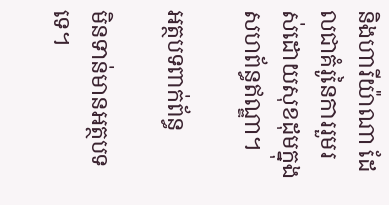និងហារីយ៉ាណា ដែលជាគំរូនៃការរួមរស់ដោយសុខដុមក្នុងសហព័ន្ធឥណ្ឌា។

អត្ថបទពាក់ព័ន្ធ

មិនទាន់មានអត្ថបទទេ។